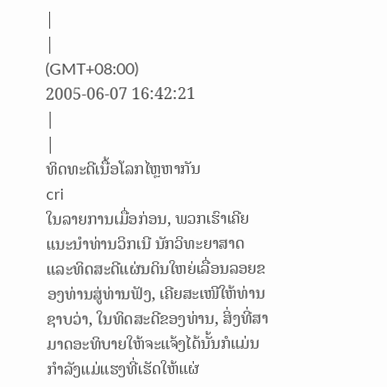|
|
(GMT+08:00)
2005-06-07 16:42:21
|
|
ທິດທະດີເນື້ອໂລກໄຫຼຫາກັນ
cri
ໃນລາຍການເມື່ອກ່ອນ, ພວກເຮົາເຄີຍແນະນຳທ່ານວິກເນີ ນັກວິທະຍາສາດແລະທິດສະດີແຜ່ນດິນໃຫຍ່ເລື່ອນລອຍຂອງທ່ານສູ່ທ່ານຟັງ, ເຄີຍສະເໜີໃຫ້ທ່ານຊາບວ່າ, ໃນທິດສະດີຂອງທ່ານ, ສິ່ງທີ່ສາມາດອະທິບາຍໃຫ້ຈະແຈ້ງໄດ້ນັ້ນກໍແມ່ນກຳລັງແມ່ແຮງທີ່ເຮັດໃຫ້ແຜ່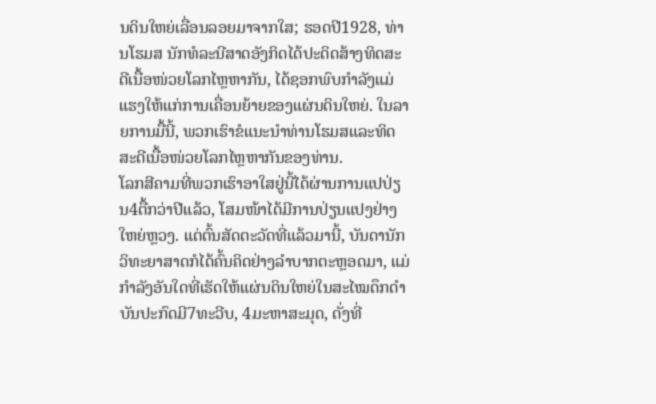ນດິນໃຫຍ່ເລື່ອນລອຍມາຈາກໃສ; ຮອດປີ1928, ທ່ານໂຮມສ ນັກທໍລະນີສາດອັງກິດໄດ້ປະດິດສ້າງທິດສະດີເນື້ອໜ່ວຍໂລກໄຫຼຫາກັນ, ໄດ້ຊອກພົບກຳລັງແມ່ແຮງໃຫ້ແກ່ການເຄື່ອນຍ້າຍຂອງແຜ່ນດິນໃຫຍ່. ໃນລາຍການມື້ນີ້, ພວກເຮົາຂໍແນະນຳທ່ານໂຮມສແລະທິດສະດີເນື້ອໜ່ວຍໂລກໄຫຼຫາກັນຂອງທ່ານ.
ໂລກສີຄາມທີ່ພວກເຮົາອາໃສຢູ່ນີ້ໄດ້ຜ່ານການແປປ່ຽນ4ຕື້ກວ່າປີແລ້ວ, ໂສມໜ້າໄດ້ມີການປ່ຽນແປງຢ່າງໃຫຍ່ຫຼວງ. ແຕ່ຕົ້ນສັດຕະວັດທີ່ແລ້ວມານີ້, ບັນດານັກວິທະຍາສາດກໍໄດ້ຄົ້ນຄິດຢ່າງລຳບາກຕະຫຼອດມາ, ແມ່ກຳລັງອັນໃດທີ່ເຮັດໃຫ້ແຜ່ນດິນໃຫຍ່ໃນສະໄໝດຶກດຳບັນປະກົດມີ7ທະວີບ, 4ມະຫາສະມຸດ, ດັ່ງທີ່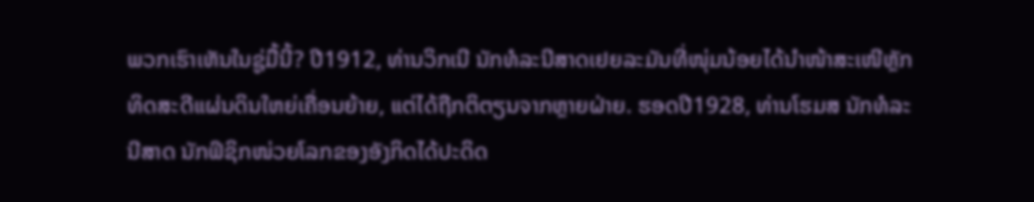ພວກເຮົາເຫັນໃນຊູ່ມື້ນີ້? ປີ1912, ທ່ານວິກເນີ ນັກທໍລະນີສາດເຢຍລະມັນທີ່ໜຸ່ມນ້ອຍໄດ້ນຳໜ້າສະເໜີຫຼັກທິດສະດີແຜ່ນດິນໃຫຍ່ເຄື່ອນຍ້າຍ, ແຕ່ໄດ້ຖືກຕິຕຽນຈາກຫຼາຍຝ່າຍ. ຮອດປີ1928, ທ່ານໂຮມສ ນັກທໍລະນີສາດ ນັກຟິຊິກໜ່ວຍໂລກຂອງອັງກິດໄດ້ປະດິດ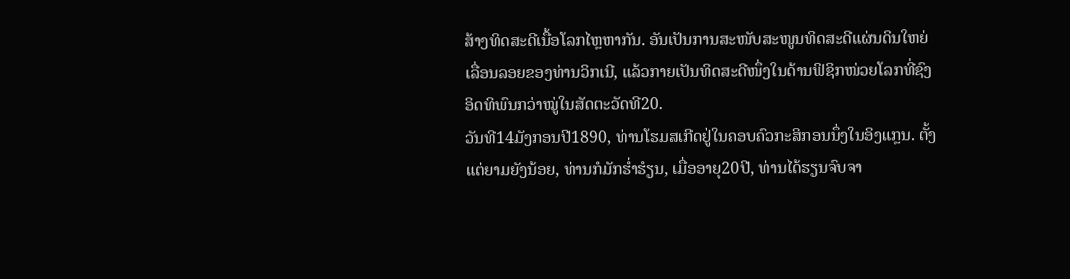ສ້າງທິດສະດີເນື້ອໂລກໄຫຼຫາກັນ. ອັນເປັນການສະໜັບສະໜູນທິດສະດີແຜ່ນດິນໃຫຍ່ເລື່ອນລອຍຂອງທ່ານວິກເນີ, ແລ້ວກາຍເປັນທິດສະດີໜຶ່ງໃນດ້ານຟິຊິກໜ່ວຍໂລກທີ່ຊົງອິດທິພົນກວ່າໝູ່ໃນສັດຕະວັດທີ20.
ວັນທີ14ມັງກອນປີ1890, ທ່ານໂຮມສເກີດຢູ່ໃນຄອບຄົວກະສິກອນນຶ່ງໃນອິງແກຼນ. ຕັ້ງແຕ່ຍາມຍັງນ້ອຍ, ທ່ານກໍມັກຮ່ຳຮໍຽນ, ເມື່ອອາຍຸ20ປີ, ທ່ານໄດ້ຮຽນຈົບຈາ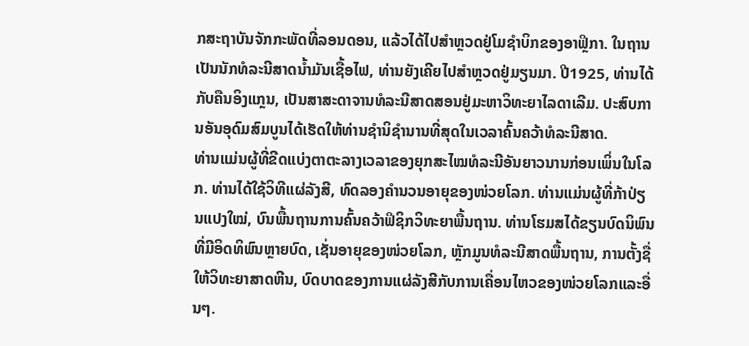ກສະຖາບັນຈັກກະພັດທີ່ລອນດອນ, ແລ້ວໄດ້ໄປສຳຫຼວດຢູ່ໂມຊຳບິກຂອງອາຟຼິກາ. ໃນຖານເປັນນັກທໍລະນີສາດນ້ຳມັນເຊື້ອໄຟ, ທ່ານຍັງເຄີຍໄປສຳຫຼວດຢູ່ມຽນມາ. ປີ1925, ທ່ານໄດ້ກັບຄືນອິງແກຼນ, ເປັນສາສະດາຈານທໍລະນີສາດສອນຢູ່ມະຫາວິທະຍາໄລດາເລີມ. ປະສົບການອັນອຸດົມສົມບູນໄດ້ເຮັດໃຫ້ທ່ານຊຳນິຊຳນານທີ່ສຸດໃນເວລາຄົ້ນຄວ້າທໍລະນີສາດ.
ທ່ານແມ່ນຜູ້ທີ່ຂີດແບ່ງຕາຕະລາງເວລາຂອງຍຸກສະໄໝທໍລະນີອັນຍາວນານກ່ອນເພິ່ນໃນໂລກ. ທ່ານໄດ້ໃຊ້ວິທີແຜ່ລັງສີ, ທົດລອງຄຳນວນອາຍຸຂອງໜ່ວຍໂລກ. ທ່ານແມ່ນຜູ້ທີ່ກ້າປ່ຽນແປງໃໝ່, ບົນພື້ນຖານການຄົ້ນຄວ້າຟິຊິກວິທະຍາພື້ນຖານ. ທ່ານໂຮມສໄດ້ຂຽນບົດນິພົນທີ່ມີອິດທິພົນຫຼາຍບົດ, ເຊັ່ນອາຍຸຂອງໜ່ວຍໂລກ, ຫຼັກມູນທໍລະນີສາດພື້ນຖານ, ການຕັ້ງຊື່ໃຫ້ວິທະຍາສາດຫີນ, ບົດບາດຂອງການແຜ່ລັງສີກັບການເຄື່ອນໄຫວຂອງໜ່ວຍໂລກແລະອື່ນໆ.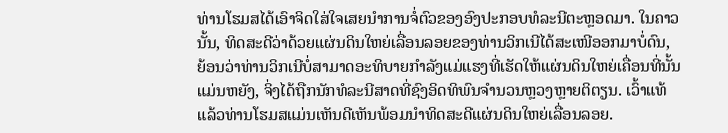ທ່ານໂຮມສໄດ້ເອົາຈິດໃສ່ໃຈເສຍນຳການຈໍ່ຕົວຂອງອົງປະກອບທໍລະນີຕະຫຼອດມາ. ໃນຄາວນັ້ນ, ທິດສະດີວ່າດ້ວຍແຜ່ນດິນໃຫຍ່ເລື່ອນລອຍຂອງທ່ານວິກເນີໄດ້ສະເໜີອອກມາບໍ່ດົນ, ຍ້ອນວ່າທ່ານວິກເນີບໍ່ສາມາດອະທິບາຍກຳລັງແມ່ແຮງທີ່ເຮັດໃຫ້ແຜ່ນດິນໃຫຍ່ເຄື່ອນທີ່ນັ້ນແມ່ນຫຍັງ, ຈິ່ງໄດ້ຖືກນັກທໍລະນີສາດທີ່ຊົງອິດທິພົນຈຳນວນຫຼວງຫຼາຍຕິຕຽນ. ເວົ້າແທ້ແລ້ວທ່ານໂຮມສແມ່ນເຫັນດີເຫັນພ້ອມນຳທິດສະດີແຜ່ນດິນໃຫຍ່ເລື່ອນລອຍ.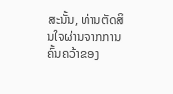ສະນັ້ນ, ທ່ານຕັດສິນໃຈຜ່ານຈາກການຄົ້ນຄວ້າຂອງ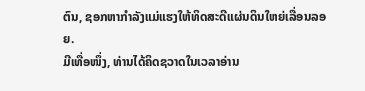ຕົນ, ຊອກຫາກຳລັງແມ່ແຮງໃຫ້ທິດສະດີແຜ່ນດິນໃຫຍ່ເລື່ອນລອຍ.
ມີເທື່ອໜຶ່ງ, ທ່ານໄດ້ຄິດຊວາດໃນເວລາອ່ານ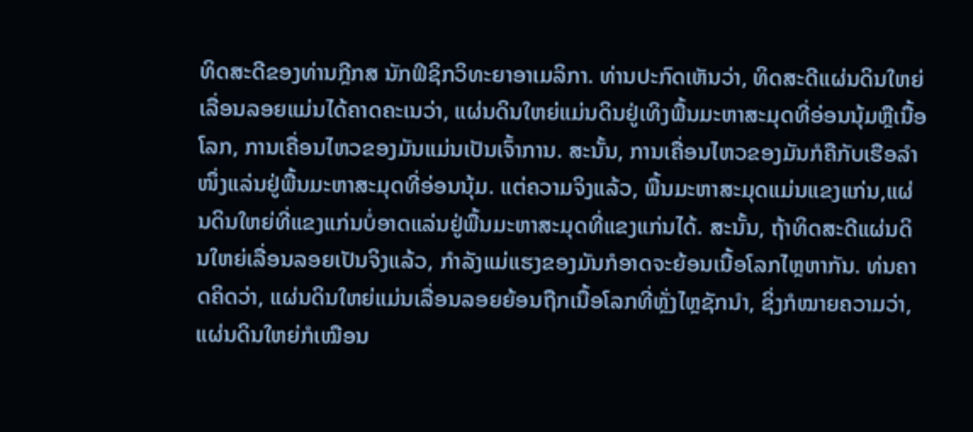ທິດສະດີຂອງທ່ານກຼີກສ ນັກຟິຊິກວິທະຍາອາເມລິກາ. ທ່ານປະກົດເຫັນວ່າ, ທິດສະດີແຜ່ນດິນໃຫຍ່ເລື່ອນລອຍແມ່ນໄດ້ຄາດຄະເນວ່າ, ແຜ່ນດິນໃຫຍ່ແມ່ນດິນຢູ່ເທິງພື້ນມະຫາສະມຸດທີ່ອ່ອນນຸ້ມຫຼືເນື້ອໂລກ, ການເຄື່ອນໄຫວຂອງມັນແມ່ນເປັນເຈົ້າການ. ສະນັ້ນ, ການເຄື່ອນໄຫວຂອງມັນກໍຄືກັບເຮືອລຳໜຶ່ງແລ່ນຢູ່ພື້ນມະຫາສະມຸດທີ່ອ່ອນນຸ້ມ. ແຕ່ຄວາມຈິງແລ້ວ, ພື້ນມະຫາສະມຸດແມ່ນແຂງແກ່ນ,ແຜ່ນດິນໃຫຍ່ທີ່ແຂງແກ່ນບໍ່ອາດແລ່ນຢູ່ພື້ນມະຫາສະມຸດທີ່ແຂງແກ່ນໄດ້. ສະນັ້ນ, ຖ້າທິດສະດີແຜ່ນດິນໃຫຍ່ເລື່ອນລອຍເປັນຈິງແລ້ວ, ກຳລັງແມ່ແຮງຂອງມັນກໍອາດຈະຍ້ອນເນື້ອໂລກໄຫຼຫາກັນ. ທ່ນຄາດຄິດວ່າ, ແຜ່ນດິນໃຫຍ່ແມ່ນເລື່ອນລອຍຍ້ອນຖືກເນື້ອໂລກທີ່ຫຼັ່ງໄຫຼຊັກນຳ, ຊິ່ງກໍໝາຍຄວາມວ່າ, ແຜ່ນດິນໃຫຍ່ກໍເໝືອນ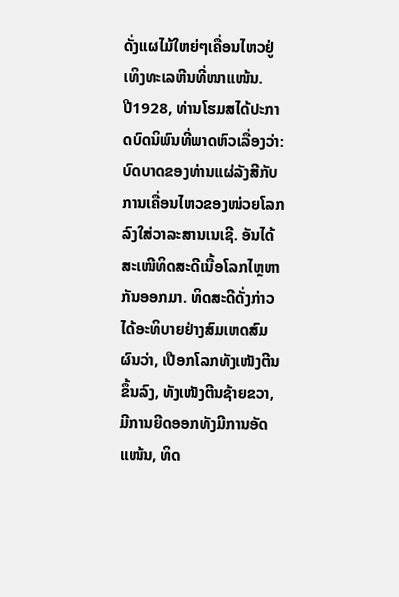ດັ່ງແຜໄມ້ໃຫຍ່ໆເຄື່ອນໄຫວຢູ່ເທິງທະເລຫີນທີ່ໜາແໜ້ນ.
ປີ1928, ທ່ານໂຮມສໄດ້ປະກາດບົດນິພົນທີ່ພາດຫົວເລື່ອງວ່າ: ບົດບາດຂອງທ່ານແຜ່ລັງສີກັບການເຄື່ອນໄຫວຂອງໜ່ວຍໂລກ ລົງໃສ່ວາລະສານເນເຊີ. ອັນໄດ້ສະເໜີທິດສະດີເນື້ອໂລກໄຫຼຫາກັນອອກມາ. ທິດສະດີດັ່ງກ່າວໄດ້ອະທິບາຍຢ່າງສົມເຫດສົມຜົນວ່າ, ເປືອກໂລກທັງເໜັງຕີນຂຶ້ນລົງ, ທັງເໜັງຕີນຊ້າຍຂວາ, ມີການຍີດອອກທັງມີການອັດແໜ້ນ, ທິດ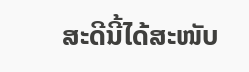ສະດີນີ້ໄດ້ສະໜັບ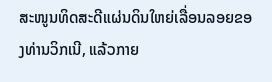ສະໜູນທິດສະດີແຜ່ນດິນໃຫຍ່ເລື່ອນລອຍຂອງທ່ານວິກເນີ, ແລ້ວກາຍ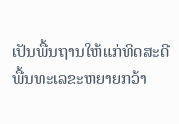ເປັນພື້ນຖານໃຫ້ແກ່ທິດສະດີພື້ນທະເລຂະຫຍາຍກວ້າ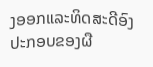ງອອກແລະທິດສະດີອົງປະກອບຂອງຜື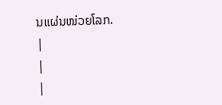ນແຜ່ນໜ່ວຍໂລກ.
|
|
|